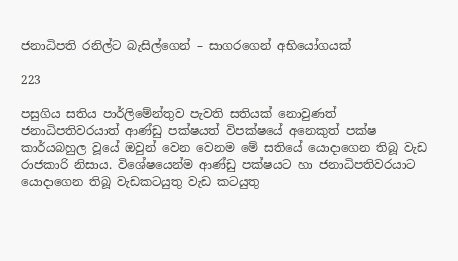ජනාධිපති රනිල්ට බැසිල්ගෙන් – සාගරගෙන් අභියෝගයක්

223

පසුගිය සතිය පාර්ලිමේන්තුව පැවති සතියක් නොවුණත් ජනාධිපතිවරයාත් ආණ්ඩු පක්ෂයත් විපක්ෂයේ අනෙකුත් පක්ෂ කාර්යබහුල වූයේ ඔවුන් වෙන වෙනම මේ සතියේ යොදාගෙන තිබූ වැඩ රාජකාරි නිසාය. විශේෂයෙන්ම ආණ්ඩු පක්ෂයට හා ජනාධිපතිවරයාට යොදාගෙන තිබූ වැඩකටයුතු වැඩ කටයුතු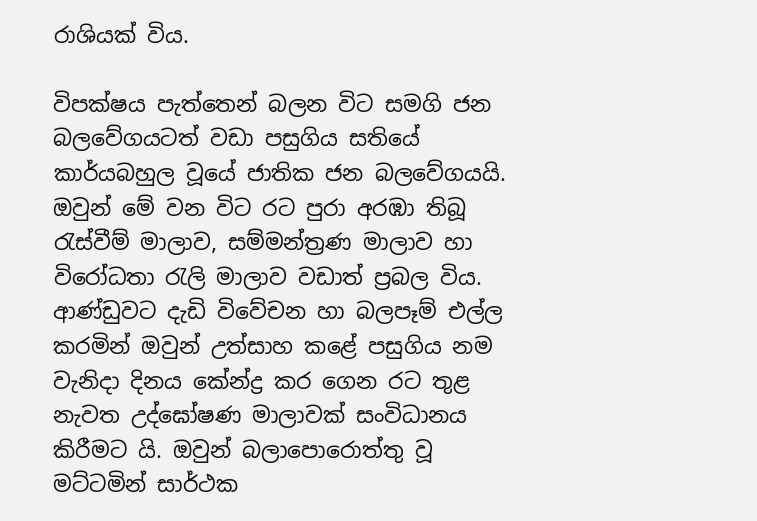රාශියක් විය.

විපක්ෂය පැත්තෙන් බලන විට සමගි ජන බලවේගයටත් වඩා පසුගිය සතියේ කාර්යබහුල වූයේ ජාතික ජන බලවේගයයි. ඔවුන් මේ වන විට රට පුරා අරඹා තිබූ රැස්වීම් මාලාව, සම්මන්ත්‍රණ මාලාව හා විරෝධතා රැලි මාලාව වඩාත් ප්‍රබල විය. ආණ්ඩුවට දැඩි විවේචන හා බලපෑම් එල්ල කරමින් ඔවුන් උත්සාහ කළේ පසුගිය නම වැනිදා දිනය කේන්ද්‍ර කර ගෙන රට තුළ නැවත උද්ඝෝෂණ මාලාවක් සංවිධානය කිරීමට යි. ඔවුන් බලාපොරොත්තු වූ මට්ටමින් සාර්ථක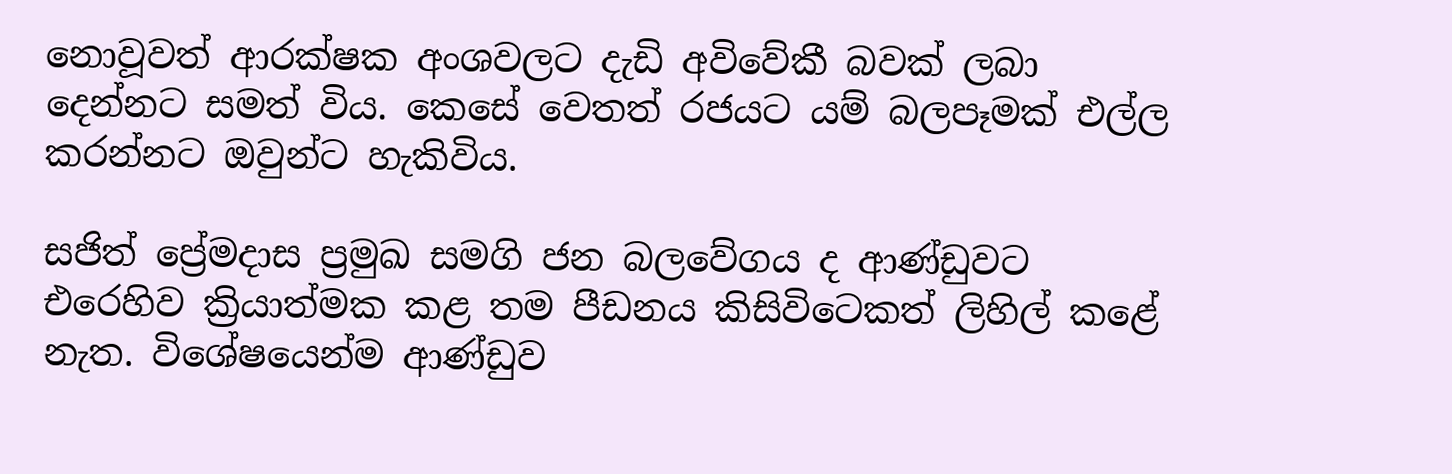නොවූවත් ආරක්ෂක අංශවලට දැඩි අවිවේකී බවක් ලබා දෙන්නට සමත් විය. කෙසේ වෙතත් රජයට යම් බලපෑමක් එල්ල කරන්නට ඔවුන්ට හැකිවිය.

සජිත් ප්‍රේමදාස ප්‍රමුඛ සමගි ජන බලවේගය ද ආණ්ඩුවට එරෙහිව ක්‍රියාත්මක කළ තම පීඩනය කිසිවිටෙකත් ලිහිල් කළේ නැත. විශේෂයෙන්ම ආණ්ඩුව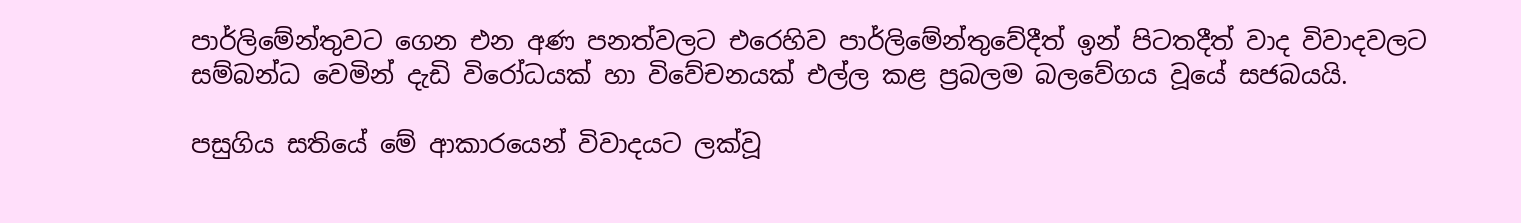පාර්ලිමේන්තුවට ගෙන එන අණ පනත්වලට එරෙහිව පාර්ලිමේන්තුවේදීත් ඉන් පිටතදීත් වාද විවාදවලට සම්බන්ධ වෙමින් දැඩි විරෝධයක් හා විවේචනයක් එල්ල කළ ප්‍රබලම බලවේගය වූයේ සජබයයි.

පසුගිය සතියේ මේ ආකාරයෙන් විවාදයට ලක්වූ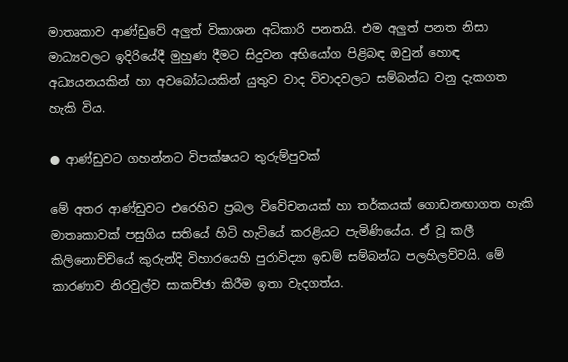මාතෘකාව ආණ්ඩුවේ අලුත් විකාශන අධිකාරි පනතයි. එම අලුත් පනත නිසා මාධ්‍යවලට ඉදිරියේදී මුහුණ දීමට සිදුවන අභියෝග පිළිබඳ ඔවුන් හොඳ අධ්‍යයනයකින් හා අවබෝධයකින් යුතුව වාද විවාදවලට සම්බන්ධ වනු දැකගත හැකි විය.

● ආණ්ඩුවට ගහන්නට විපක්ෂයට තුරුම්පුවක්

මේ අතර ආණ්ඩුවට එරෙහිව ප්‍රබල විවේචනයක් හා තර්කයක් ගොඩනඟාගත හැකි මාතෘකාවක් පසුගිය සතියේ හිටි හැටියේ කරළියට පැමිණියේය. ඒ වූ කලී කිලිනොච්චියේ කුරුන්දි විහාරයෙහි පුරාවිද්‍යා ඉඩම් සම්බන්ධ පලහිලව්වයි. මේ කාරණාව නිරවුල්ව සාකච්ඡා කිරීම ඉතා වැදගත්ය.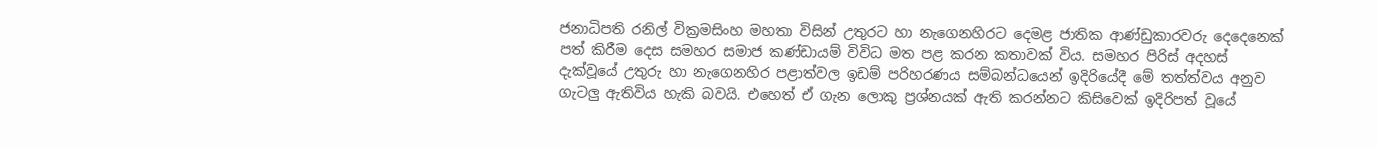ජනාධිපති රනිල් වික්‍රමසිංහ මහතා විසින් උතුරට හා නැගෙනහිරට දෙමළ ජාතික ආණ්ඩුකාරවරු දෙදෙනෙක් පත් කිරීම දෙස සමහර සමාජ කණ්ඩායම් විවිධ මත පළ කරන කතාවක් විය. සමහර පිරිස් අදහස් දැක්වූයේ උතුරු හා නැගෙනහිර පළාත්වල ඉඩම් පරිහරණය සම්බන්ධයෙන් ඉදිරියේදී මේ තත්ත්වය අනුව ගැටලු ඇතිවිය හැකි බවයි. එහෙත් ඒ ගැන ලොකු ප්‍රශ්නයක් ඇති කරන්නට කිසිවෙක් ඉදිරිපත් වූයේ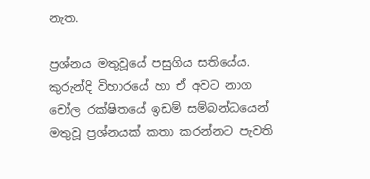නැත.

ප්‍රශ්නය මතුවූයේ පසුගිය සතියේය. කුරුන්දි විහාරයේ හා ඒ අවට නාග චෝල රක්ෂිතයේ ඉඩම් සම්බන්ධයෙන් මතුවූ ප්‍රශ්නයක් කතා කරන්නට පැවති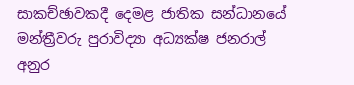සාකච්ඡාවකදී දෙමළ ජාතික සන්ධානයේ මන්ත්‍රීවරු පුරාවිද්‍යා අධ්‍යක්ෂ ජනරාල් අනුර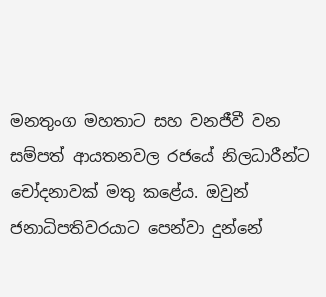මනතුංග මහතාට සහ වනජීවී වන සම්පත් ආයතනවල රජයේ නිලධාරීන්ට චෝදනාවක් මතු කළේය. ඔවුන් ජනාධිපතිවරයාට පෙන්වා දුන්නේ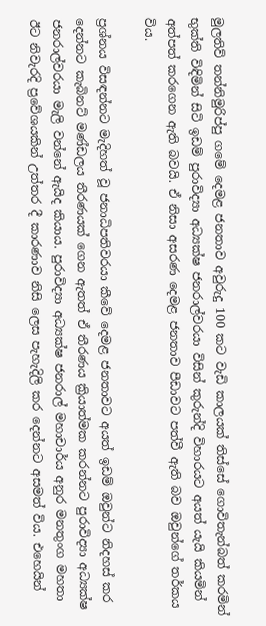මුලතිව් තන්නිමුරිප්පු ගමේ දෙමළ ජනතාව අවුරුදු 100 කට වැඩි කාලයක් තිස්සේ ගොවිතැන්බත් කරමින් භුක්ති විඳිමින් සිටි ඉඩම් පුරාවිද්‍යා අධ්‍යක්ෂ ජනරාල්වරයා විසින් කුරුන්දි විහාරයට අයත් යැයි කියමින් අත්පත් කරගෙන ඇති බවයි. ඒ නිසා අසරණ දෙමළ ජනතාව පීඩාවට පත්වී ඇති බව ඔවුන්ගේ තර්කය විය.

ප්‍රශ්නය විසඳන්නට මැදිහත් වූ ජනාධිපතිවරයා කීවේ දෙමළ ජනතාවට අයත් ඉඩම් ඔවුන්ට නිදහස් කර දෙන්නට කැබිනට් මණ්ඩලය තීරණයක් ගෙන ඇතත් ඒ තීරණය ක්‍රියාත්මක කරන්නට පුරාවිද්‍යා අධ්‍යක්ෂ ජනරාල්වරයා මැලි වන්නේ ඇයිද කියාය. පුරාවිද්‍යා අධ්‍යක්ෂ ජනරාල් මහාචාර්ය අනුර මනතුංග මහතා ඊට නිවැරදි ප්‍රවේශයකින් උත්තර දී කාරණාව නිසි ලෙස පැහැදිලි කර දෙන්නට අසමත් විය. එහෙයින්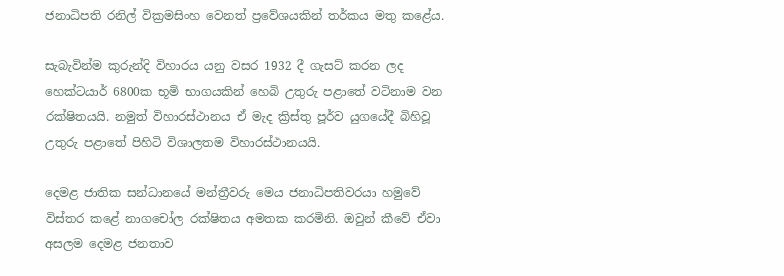ජනාධිපති රනිල් වික්‍රමසිංහ වෙනත් ප්‍රවේශයකින් තර්කය මතු කළේය.

සැබැවින්ම කුරුන්දි විහාරය යනු වසර 1932 දී ගැසට් කරන ලද හෙක්ටයාර් 6800ක භූමි භාගයකින් හෙබි උතුරු පළාතේ වටිනාම වන රක්ෂිතයයි. නමුත් විහාරස්ථානය ඒ මැද ක්‍රිස්තු පූර්ව යුගයේදී බිහිවූ උතුරු පළාතේ පිහිටි විශාලතම විහාරස්ථානයයි.

දෙමළ ජාතික සන්ධානයේ මන්ත්‍රීවරු මෙය ජනාධිපතිවරයා හමුවේ විස්තර කළේ නාගචෝල රක්ෂිතය අමතක කරමිනි. ඔවුන් කීවේ ඒවා අසලම දෙමළ ජනතාව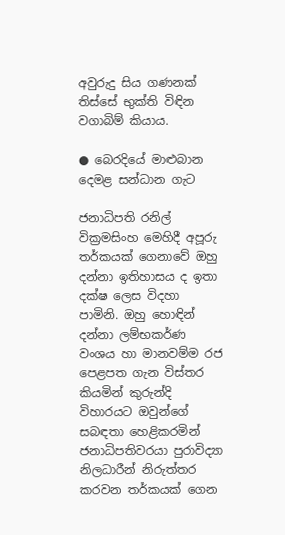අවුරුදු සිය ගණනක් තිස්සේ භුක්ති විඳින වගාබිම් කියාය.

● බෙරදියේ මාළුබාන දෙමළ සන්ධාන ගැට

ජනාධිපති රනිල් වික්‍රමසිංහ මෙහිදී අපූරු තර්කයක් ගෙනාවේ ඔහු දන්නා ඉතිහාසය ද ඉතා දක්ෂ ලෙස විදහා පාමිනි. ඔහු හොඳින් දන්නා ලම්භකර්ණ වංශය හා මානවම්ම රජ පෙළපත ගැන විස්තර කියමින් කුරුන්දි විහාරයට ඔවුන්ගේ සබඳතා හෙළිකරමින් ජනාධිපතිවරයා පුරාවිද්‍යා නිලධාරීන් නිරුත්තර කරවන තර්කයක් ගෙන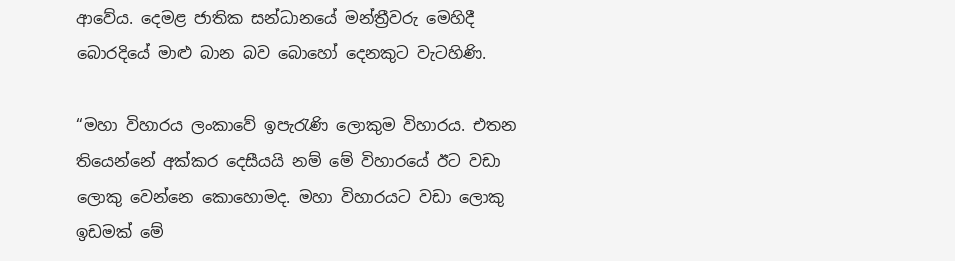ආවේය. දෙමළ ජාතික සන්ධානයේ මන්ත්‍රීවරු මෙහිදී බොරදියේ මාළු බාන බව බොහෝ දෙනකුට වැටහිණි.

“මහා විහාරය ලංකාවේ ඉපැරැණි ලොකුම විහාරය. එතන තියෙන්නේ අක්කර දෙසීයයි නම් මේ විහාරයේ ඊට වඩා ලොකු වෙන්නෙ කොහොමද. මහා විහාරයට වඩා ලොකු ඉඩමක් මේ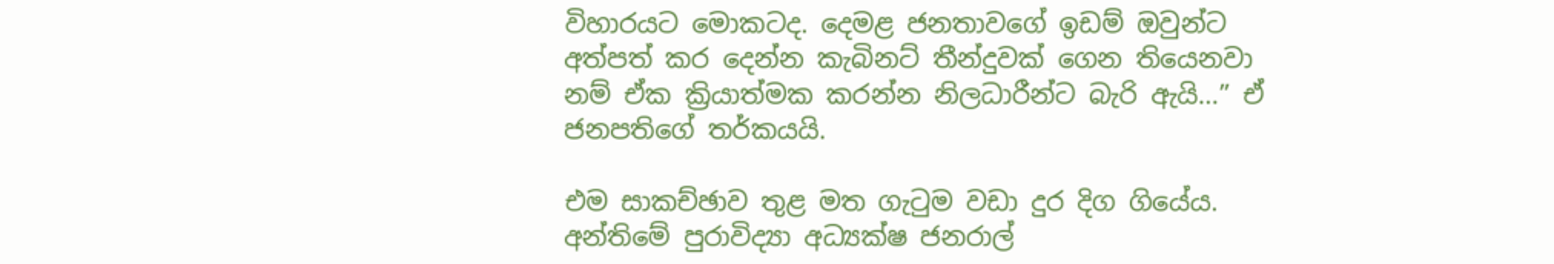විහාරයට මොකටද. දෙමළ ජනතාවගේ ඉඩම් ඔවුන්ට අත්පත් කර දෙන්න කැබිනට් තීන්දුවක් ගෙන තියෙනවා නම් ඒක ක්‍රියාත්මක කරන්න නිලධාරීන්ට බැරි ඇයි…” ඒ ජනපතිගේ තර්කයයි.

එම සාකච්ඡාව තුළ මත ගැටුම වඩා දුර දිග ගියේය. අන්තිමේ පුරාවිද්‍යා අධ්‍යක්ෂ ජනරාල්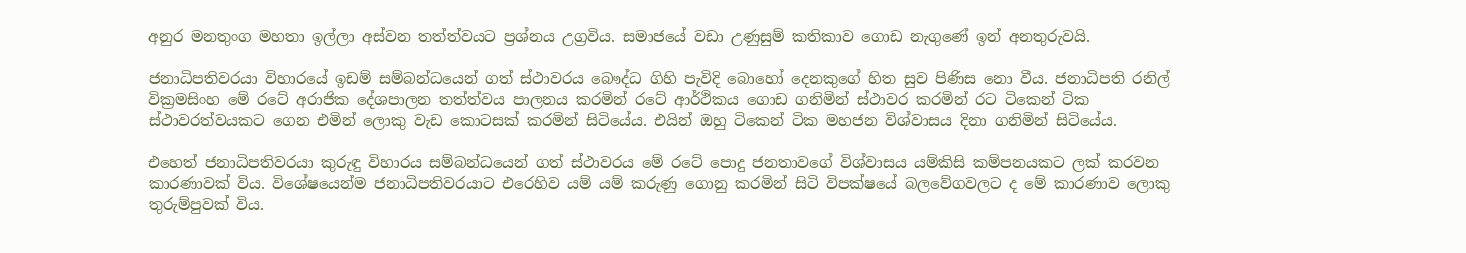අනුර මනතුංග මහතා ඉල්ලා අස්වන තත්ත්වයට ප්‍රශ්නය උග්‍රවිය. සමාජයේ වඩා උණුසුම් කතිකාව ගොඩ නැගුණේ ඉන් අනතුරුවයි.

ජනාධිපතිවරයා විහාරයේ ඉඩම් සම්බන්ධයෙන් ගත් ස්ථාවරය බෞද්ධ ගිහි පැවිදි බොහෝ දෙනකුගේ හිත සුව පිණිස නො වීය. ජනාධිපති රනිල් වික්‍රමසිංහ මේ රටේ අරාජික දේශපාලන තත්ත්වය පාලනය කරමින් රටේ ආර්ථිකය ගොඩ ගනිමින් ස්ථාවර කරමින් රට ටිකෙන් ටික ස්ථාවරත්වයකට ගෙන එමින් ලොකු වැඩ කොටසක් කරමින් සිටියේය. එයින් ඔහු ටිකෙන් ටික මහජන විශ්වාසය දිනා ගනිමින් සිටියේය.

එහෙත් ජනාධිපතිවරයා කුරුඳු විහාරය සම්බන්ධයෙන් ගත් ස්ථාවරය මේ රටේ පොදු ජනතාවගේ විශ්වාසය යම්කිසි කම්පනයකට ලක් කරවන කාරණාවක් විය. විශේෂයෙන්ම ජනාධිපතිවරයාට එරෙහිව යම් යම් කරුණු ගොනු කරමින් සිටි විපක්ෂයේ බලවේගවලට ද මේ කාරණාව ලොකු තුරුම්පුවක් විය.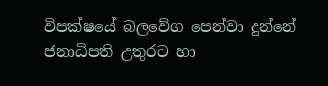විපක්ෂයේ බලවේග පෙන්වා දුන්නේ ජනාධිපති උතුරට හා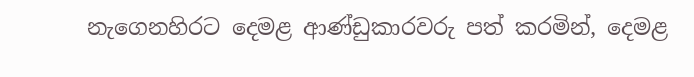නැගෙනහිරට දෙමළ ආණ්ඩුකාරවරු පත් කරමින්, දෙමළ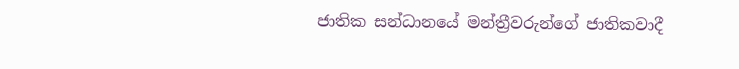ජාතික සන්ධානයේ මන්ත්‍රීවරුන්ගේ ජාතිකවාදී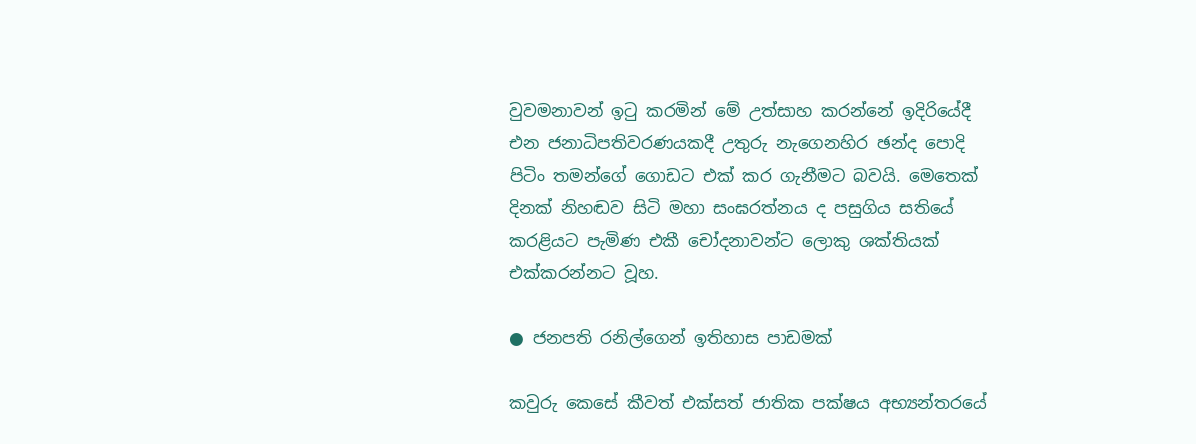වුවමනාවන් ඉටු කරමින් මේ උත්සාහ කරන්නේ ඉදිරියේදී එන ජනාධිපතිවරණයකදී උතුරු නැගෙනහිර ඡන්ද පොදි පිටිං තමන්ගේ ගොඩට එක් කර ගැනීමට බවයි. මෙතෙක් දිනක් නිහඬව සිටි මහා සංඝරත්නය ද පසුගිය සතියේ කරළියට පැමිණ එකී චෝදනාවන්ට ලොකු ශක්තියක් එක්කරන්නට වූහ.

● ජනපති රනිල්ගෙන් ඉතිහාස පාඩමක්

කවුරු කෙසේ කීවත් එක්සත් ජාතික පක්ෂය අභ්‍යන්තරයේ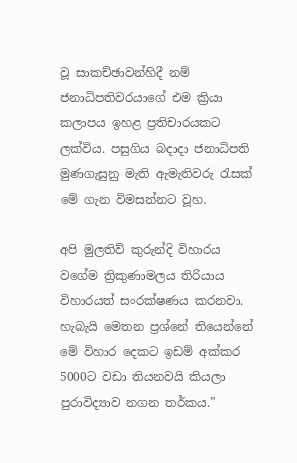වූ සාකච්ඡාවන්හිදී නම් ජනාධිපතිවරයාගේ එම ක්‍රියා කලාපය ඉහළ ප්‍රතිචාරයකට ලක්විය. පසුගිය බදාදා ජනාධිපති මුණගැසුනු මැති ඇමැතිවරු රැසක් මේ ගැන විමසන්නට වූහ.

අපි මුලතිව් කුරුන්දි විහාරය වගේම ත්‍රිකුණාමලය තිරියාය විහාරයත් සංරක්ෂණය කරනවා. හැබැයි මෙතන ප්‍රශ්නේ තියෙන්නේ මේ විහාර දෙකට ඉඩම් අක්කර 5000ට වඩා තියනවයි කියලා පුරාවිද්‍යාව නගන තර්කය.”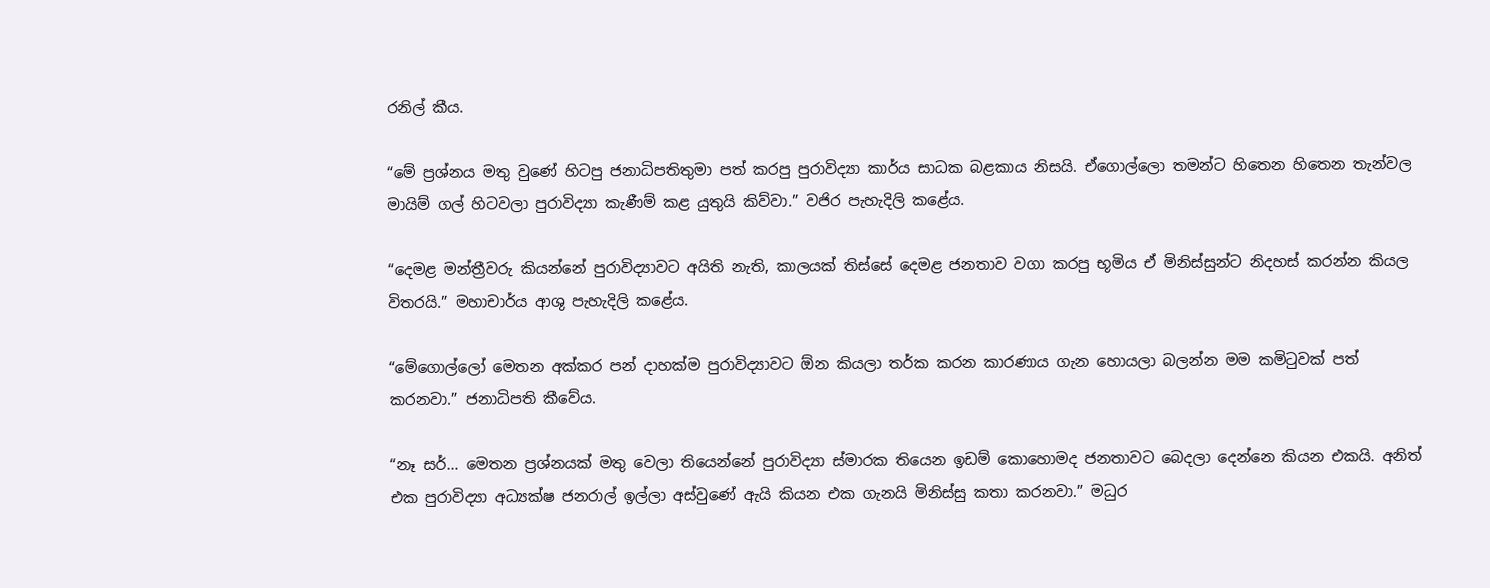රනිල් කීය.

“මේ ප්‍රශ්නය මතු වුණේ හිටපු ජනාධිපතිතුමා පත් කරපු පුරාවිද්‍යා කාර්ය සාධක බළකාය නිසයි. ඒගොල්ලො තමන්ට හිතෙන හිතෙන තැන්වල මායිම් ගල් හිටවලා පුරාවිද්‍යා කැණීම් කළ යුතුයි කිව්වා.” වජිර පැහැදිලි කළේය.

“දෙමළ මන්ත්‍රීවරු කියන්නේ පුරාවිද්‍යාවට අයිති නැති, කාලයක් තිස්සේ දෙමළ ජනතාව වගා කරපු භූමිය ඒ මිනිස්සුන්ට නිදහස් කරන්න කියල විතරයි.” මහාචාර්ය ආශු පැහැදිලි කළේය.

“මේගොල්ලෝ මෙතන අක්කර පන් දාහක්ම පුරාවිද්‍යාවට ඕන කියලා තර්ක කරන කාරණාය ගැන හොයලා බලන්න මම කමිටුවක් පත් කරනවා.” ජනාධිපති කීවේය.

“නෑ සර්… මෙතන ප්‍රශ්නයක් මතු වෙලා තියෙන්නේ පුරාවිද්‍යා ස්මාරක තියෙන ඉඩම් කොහොමද ජනතාවට බෙදලා දෙන්නෙ කියන එකයි. අනිත් එක පුරාවිද්‍යා අධ්‍යක්ෂ ජනරාල් ඉල්ලා අස්වුණේ ඇයි කියන එක ගැනයි මිනිස්සු කතා කරනවා.” මධුර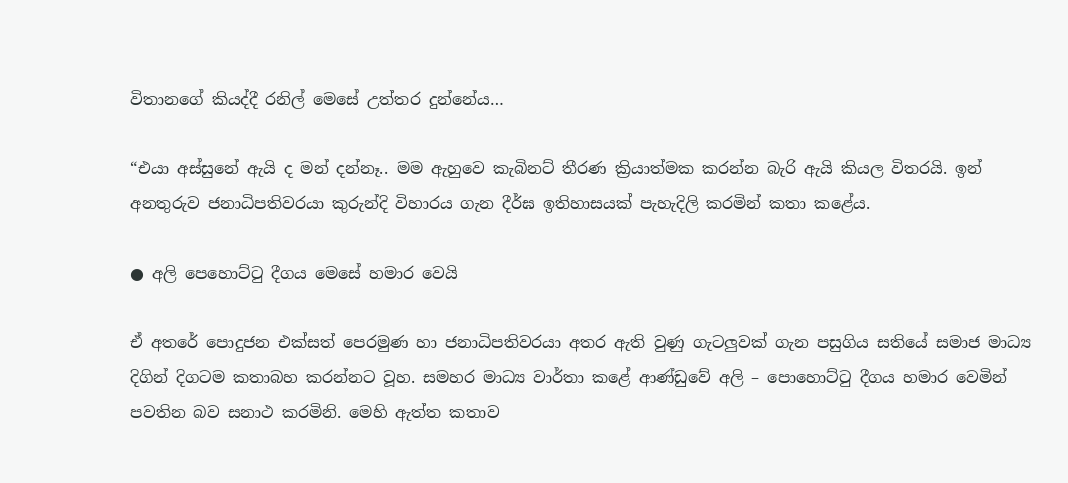විතානගේ කියද්දී රනිල් මෙසේ උත්තර දුන්නේය…

“එයා අස්සුනේ ඇයි ද මන් දන්නෑ.. මම ඇහුවෙ කැබිනට් තීරණ ක්‍රියාත්මක කරන්න බැරි ඇයි කියල විතරයි. ඉන් අනතුරුව ජනාධිපතිවරයා කුරුන්දි විහාරය ගැන දීර්ඝ ඉතිහාසයක් පැහැදිලි කරමින් කතා කළේය.

● අලි පෙහොට්ටු දීගය මෙසේ හමාර වෙයි

ඒ අතරේ පොදුජන එක්සත් පෙරමුණ හා ජනාධිපතිවරයා අතර ඇති වුණු ගැටලුවක් ගැන පසුගිය සතියේ සමාජ මාධ්‍ය දිගින් දිගටම කතාබහ කරන්නට වූහ. සමහර මාධ්‍ය වාර්තා කළේ ආණ්ඩුවේ අලි – පොහොට්ටු දීගය හමාර වෙමින් පවතින බව සනාථ කරමිනි. මෙහි ඇත්ත කතාව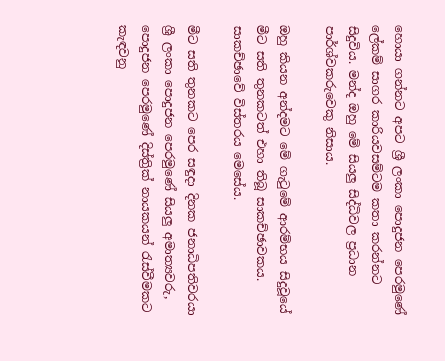හොයා ගන්නට අපට ශ්‍රී ලංකා පොදුජන පෙරමුණේ ලේකම් සාගර කාරියවසම්ටම කතා කරන්නට සිදුවිය. මන්ද ඔහු මේ සියලු සිද්ධිවල ප්‍රධාන පාර්ශ්වකරුවෙකු නිසාය.

ඔහු කියන අන්දමට මේ ගැටුමේ ආරම්භය සිදුවූයේ මීට සති තුනකටත් එහා තිබූ සාකච්ඡාවකය. සාකච්ඡාවේ විස්තරය මෙසේය.

මීට සති තුනකට පෙර සඳුදා දිනක ජනාධිපතිවරයා ශ්‍රී ලංකා පොදුජන පෙරමුණේ සියලු අමාත්‍යවරු, පොදුජන පෙරමුණේ දිස්ත්‍රික් නායකයන් රැස්වීමකට කැඳවනු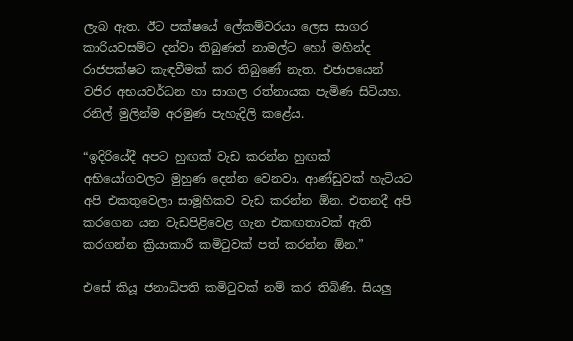ලැබ ඇත. ඊට පක්ෂයේ ලේකම්වරයා ලෙස සාගර කාරියවසම්ට දන්වා තිබුණත් නාමල්ට හෝ මහින්ද රාජපක්ෂට කැඳවීමක් කර තිබුණේ නැත. එජාපයෙන් වජිර අභයවර්ධන හා සාගල රත්නායක පැමිණ සිටියහ. රනිල් මුලින්ම අරමුණ පැහැදිලි කළේය.

“ඉදිරියේදී අපට හුඟක් වැඩ කරන්න හුඟක් අභියෝගවලට මුහුණ දෙන්න වෙනවා. ආණ්ඩුවක් හැටියට අපි එකතුවෙලා සාමූහිකව වැඩ කරන්න ඕන. එතනදී අපි කරගෙන යන වැඩපිළිවෙළ ගැන එකඟතාවක් ඇති කරගන්න ක්‍රියාකාරී කමිටුවක් පත් කරන්න ඕන.”

එසේ කියූ ජනාධිපති කමිටුවක් නම් කර තිබිණි. සියලු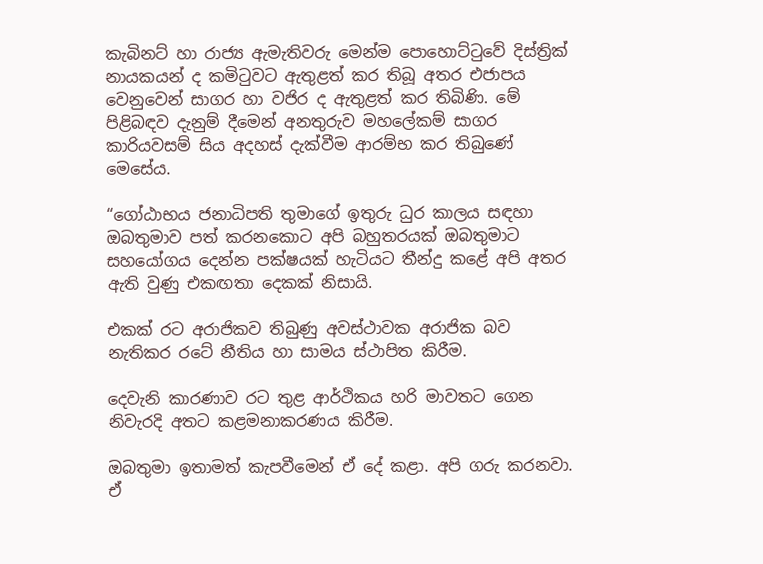කැබිනට් හා රාජ්‍ය ඇමැතිවරු මෙන්ම පොහොට්ටුවේ දිස්ත්‍රික් නායකයන් ද කමිටුවට ඇතුළත් කර තිබූ අතර එජාපය වෙනුවෙන් සාගර හා වජිර ද ඇතුළත් කර තිබිණි. මේ පිළිබඳව දැනුම් දීමෙන් අනතුරුව මහලේකම් සාගර කාරියවසම් සිය අදහස් දැක්වීම ආරම්භ කර තිබුණේ මෙසේය.

“ගෝඨාභය ජනාධිපති තුමාගේ ඉතුරු ධුර කාලය සඳහා ඔබතුමාව පත් කරනකොට අපි බහුතරයක් ඔබතුමාට සහයෝගය දෙන්න පක්ෂයක් හැටියට තීන්දු කළේ අපි අතර ඇති වුණු එකඟතා දෙකක් නිසායි.

එකක් රට අරාජිකව තිබුණු අවස්ථාවක අරාජික බව නැතිකර රටේ නීතිය හා සාමය ස්ථාපිත කිරීම.

දෙවැනි කාරණාව රට තුළ ආර්ථිකය හරි මාවතට ගෙන නිවැරදි අතට කළමනාකරණය කිරීම.

ඔබතුමා ඉතාමත් කැපවීමෙන් ඒ දේ කළා. අපි ගරු කරනවා. ඒ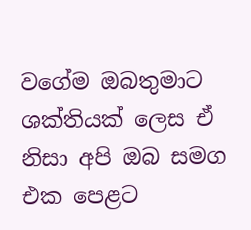වගේම ඔබතුමාට ශක්තියක් ලෙස ඒ නිසා අපි ඔබ සමග එක පෙළට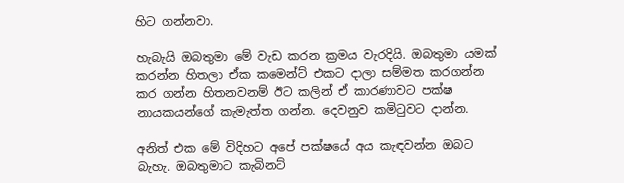හිට ගන්නවා.

හැබැයි ඔබතුමා මේ වැඩ කරන ක්‍රමය වැරදියි. ඔබතුමා යමක් කරන්න හිතලා ඒක කමෙන්ට් එකට දාලා සම්මත කරගන්න කර ගන්න හිතනවනම් ඊට කලින් ඒ කාරණාවට පක්ෂ නායකයන්ගේ කැමැත්ත ගන්න. දෙවනුව කමිටුවට දාන්න.

අනිත් එක මේ විදිහට අපේ පක්ෂයේ අය කැඳවන්න ඔබට බැහැ. ඔබතුමාට කැබිනට්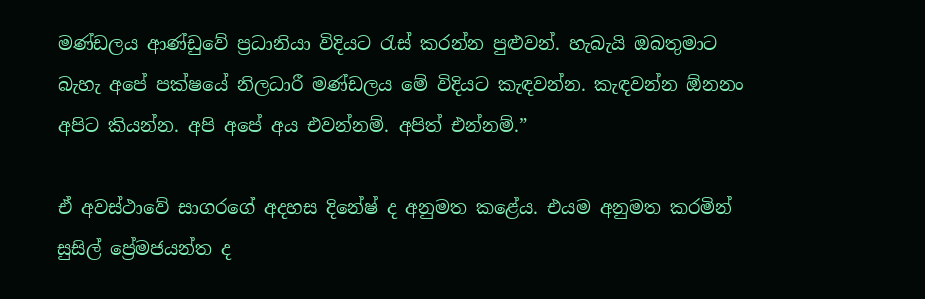මණ්ඩලය ආණ්ඩුවේ ප්‍රධානියා විදියට රැස් කරන්න පුළුවන්. හැබැයි ඔබතුමාට බැහැ අපේ පක්ෂයේ නිලධාරී මණ්ඩලය මේ විදියට කැඳවන්න. කැඳවන්න ඕනනං අපිට කියන්න. අපි අපේ අය එවන්නම්. අපිත් එන්නම්.”

ඒ අවස්ථාවේ සාගරගේ අදහස දිනේෂ් ද අනුමත කළේය. එයම අනුමත කරමින් සුසිල් ප්‍රේමජයන්ත ද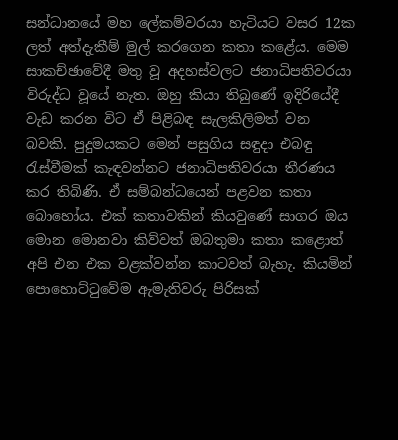සන්ධානයේ මහ ලේකම්වරයා හැටියට වසර 12ක ලත් අත්දැකීම් මුල් කරගෙන කතා කළේය. මෙම සාකච්ඡාවේදී මතු වූ අදහස්වලට ජනාධිපතිවරයා විරුද්ධ වූයේ නැත. ඔහු කියා තිබුණේ ඉදිරියේදී වැඩ කරන විට ඒ පිළිබඳ සැලකිලිමත් වන බවකි. පුදුමයකට මෙන් පසුගිය සඳුදා එබඳු රැස්වීමක් කැඳවන්නට ජනාධිපතිවරයා තීරණය කර තිබිණි. ඒ සම්බන්ධයෙන් පළවන කතා බොහෝය. එක් කතාවකින් කියවුණේ සාගර ඔය මොන මොනවා කිව්වත් ඔබතුමා කතා කළොත් අපි එන එක වළක්වන්න කාටවත් බැහැ. කියමින් පොහොට්ටුවේම ඇමැතිවරු පිරිසක්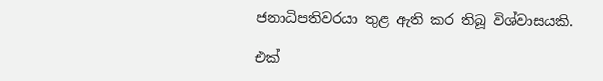ජනාධිපතිවරයා තුළ ඇති කර තිබූ විශ්වාසයකි.

එක්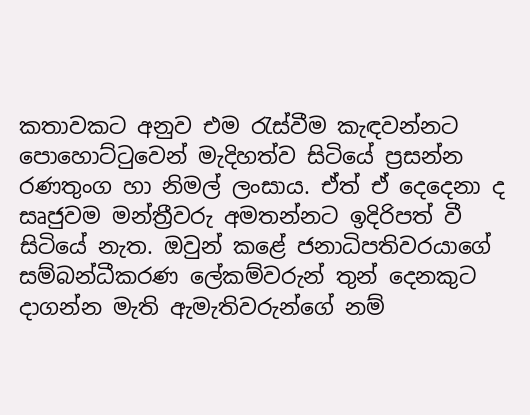කතාවකට අනුව එම රැස්වීම කැඳවන්නට පොහොට්ටුවෙන් මැදිහත්ව සිටියේ ප්‍රසන්න රණතුංග හා නිමල් ලංසාය. ඒත් ඒ දෙදෙනා ද සෘජුවම මන්ත්‍රීවරු අමතන්නට ඉදිරිපත් වී සිටියේ නැත. ඔවුන් කළේ ජනාධිපතිවරයාගේ සම්බන්ධීකරණ ලේකම්වරුන් තුන් දෙනකුට දාගන්න මැති ඇමැතිවරුන්ගේ නම්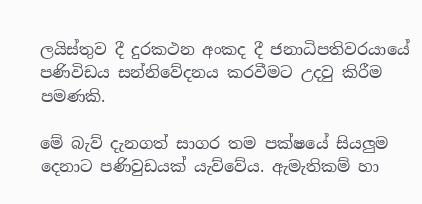ලයිස්තුව දී දුරකථන අංකද දී ජනාධිපතිවරයායේ පණිවිඩය සන්නිවේදනය කරවීමට උදවු කිරීම පමණකි.

මේ බැව් දැනගත් සාගර තම පක්ෂයේ සියලුම දෙනාට පණිවුඩයක් යැව්වේය. ඇමැතිකම් හා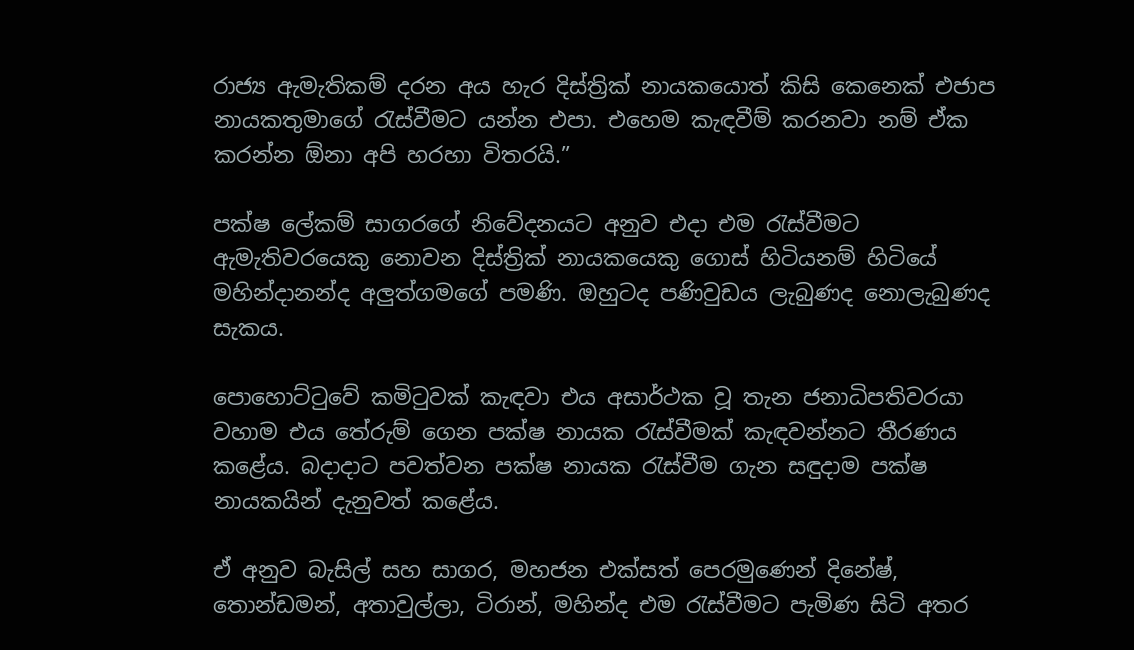රාජ්‍ය ඇමැතිකම් දරන අය හැර දිස්ත්‍රික් නායකයොත් කිසි කෙනෙක් එජාප නායකතුමාගේ රැස්වීමට යන්න එපා. එහෙම කැඳවීම් කරනවා නම් ඒක කරන්න ඕනා අපි හරහා විතරයි.”

පක්ෂ ලේකම් සාගරගේ නිවේදනයට අනුව එදා එම රැස්වීමට ඇමැතිවරයෙකු නොවන දිස්ත්‍රික් නායකයෙකු ගොස් හිටියනම් හිටියේ මහින්දානන්ද අලුත්ගමගේ පමණි. ඔහුටද පණිවුඩය ලැබුණද නොලැබුණද සැකය.

පොහොට්ටුවේ කමිටුවක් කැඳවා එය අසාර්ථක වූ තැන ජනාධිපතිවරයා වහාම එය තේරුම් ගෙන පක්ෂ නායක රැස්වීමක් කැඳවන්නට තීරණය කළේය. බදාදාට පවත්වන පක්ෂ නායක රැස්වීම ගැන සඳුදාම පක්ෂ නායකයින් දැනුවත් කළේය.

ඒ අනුව බැසිල් සහ සාගර, මහජන එක්සත් පෙරමුණෙන් දිනේෂ්, තොන්ඩමන්, අතාවුල්ලා, ටිරාන්, මහින්ද එම රැස්වීමට පැමිණ සිටි අතර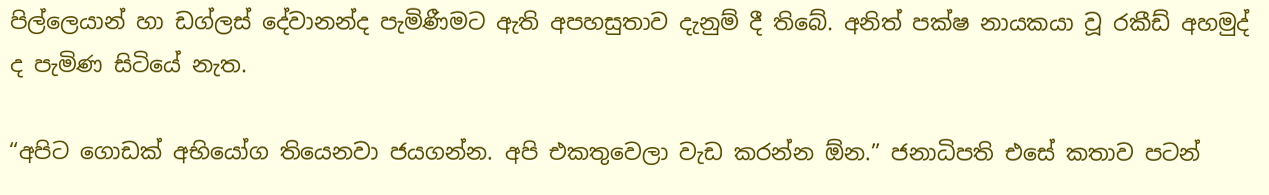පිල්ලෙයාන් හා ඩග්ලස් දේවානන්ද පැමිණීමට ඇති අපහසුතාව දැනුම් දී තිබේ. අනිත් පක්ෂ නායකයා වූ රකීඩ් අහමුද් ද පැමිණ සිටියේ නැත.

“අපිට ගොඩක් අභියෝග තියෙනවා ජයගන්න. අපි එකතුවෙලා වැඩ කරන්න ඕන.” ජනාධිපති එසේ කතාව පටන්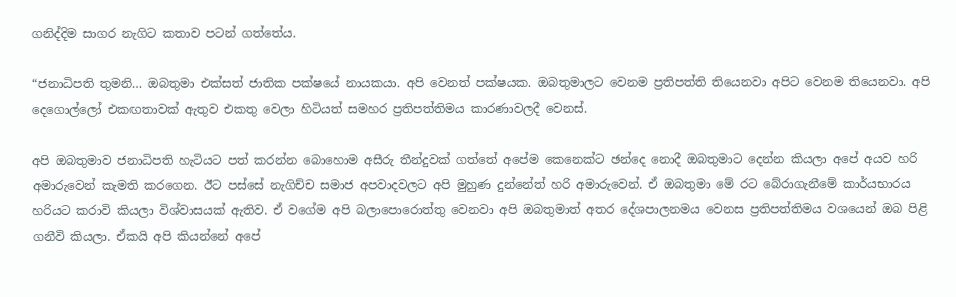ගනිද්දිම සාගර නැගිට කතාව පටන් ගත්තේය.

“ජනාධිපති තුමනි… ඔබතුමා එක්සත් ජාතික පක්ෂයේ නායකයා. අපි වෙනත් පක්ෂයක. ඔබතුමාලට වෙනම ප්‍රතිපත්ති තියෙනවා අපිට වෙනම තියෙනවා. අපි දෙගොල්ලෝ එකඟතාවක් ඇතුව එකතු වෙලා හිටියත් සමහර ප්‍රතිපත්තිමය කාරණාවලදී වෙනස්.

අපි ඔබතුමාව ජනාධිපති හැටියට පත් කරන්න බොහොම අසීරු තීන්දුවක් ගත්තේ අපේම කෙනෙක්ට ඡන්දෙ නොදී ඔබතුමාට දෙන්න කියලා අපේ අයව හරි අමාරුවෙන් කැමති කරගෙන. ඊට පස්සේ නැගිච්ච සමාජ අපවාදවලට අපි මුහුණ දුන්නේත් හරි අමාරුවෙන්. ඒ ඔබතුමා මේ රට බේරාගැනීමේ කාර්යභාරය හරියට කරාවි කියලා විශ්වාසයක් ඇතිව. ඒ වගේම අපි බලාපොරොත්තු වෙනවා අපි ඔබතුමාත් අතර දේශපාලනමය වෙනස ප්‍රතිපත්තිමය වශයෙන් ඔබ පිළි ගනීවි කියලා. ඒකයි අපි කියන්නේ අපේ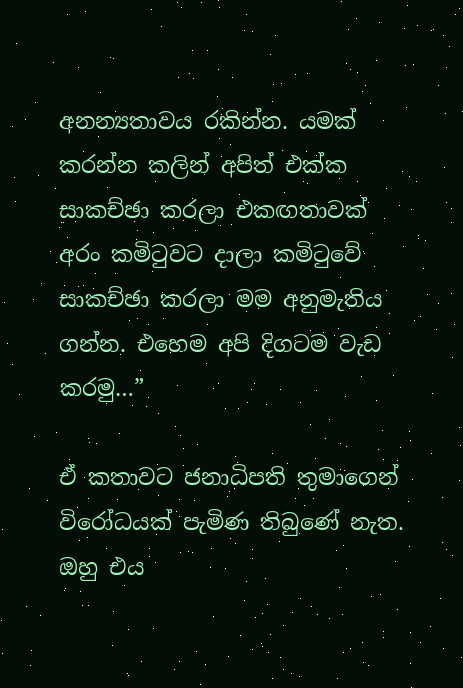අනන්‍යතාවය රකින්න. යමක් කරන්න කලින් අපිත් එක්ක සාකච්ඡා කරලා එකඟතාවක් අරං කමිටුවට දාලා කමිටුවේ සාකච්ඡා කරලා මම අනුමැතිය ගන්න. එහෙම අපි දිගටම වැඩ කරමු…”

ඒ කතාවට ජනාධිපති තුමාගෙන් විරෝධයක් පැමිණ තිබුණේ නැත. ඔහු එය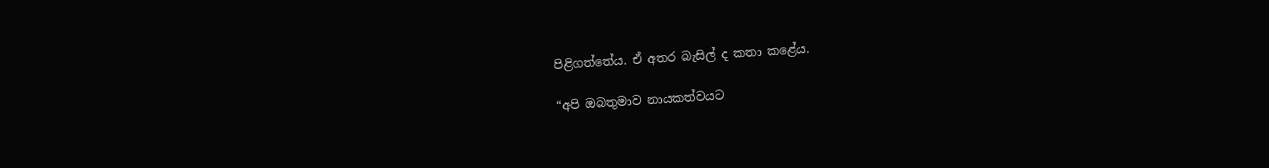පිළිගත්තේය. ඒ අතර බැසිල් ද කතා කළේය.

“අපි ඔබතුමාව නායකත්වයට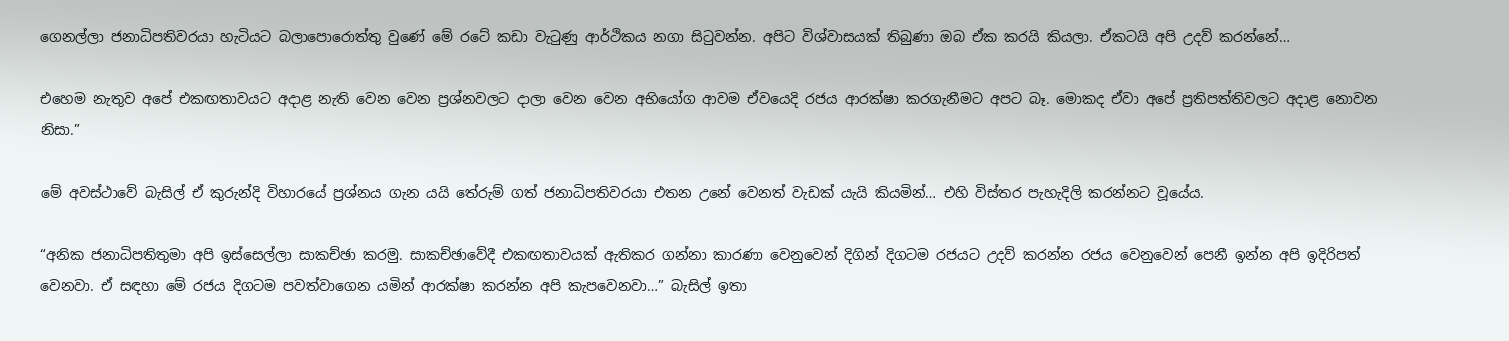ගෙනල්ලා ජනාධිපතිවරයා හැටියට බලාපොරොත්තු වුණේ මේ රටේ කඩා වැටුණු ආර්ථිකය නගා සිටුවන්න. අපිට විශ්වාසයක් තිබුණා ඔබ ඒක කරයි කියලා. ඒකටයි අපි උදව් කරන්නේ…

එහෙම නැතුව අපේ එකඟතාවයට අදාළ නැති වෙන වෙන ප්‍රශ්නවලට දාලා වෙන වෙන අභියෝග ආවම ඒවයෙදි රජය ආරක්ෂා කරගැනීමට අපට බෑ. මොකද ඒවා අපේ ප්‍රතිපත්තිවලට අදාළ නොවන නිසා.”

මේ අවස්ථාවේ බැසිල් ඒ කුරුන්දි විහාරයේ ප්‍රශ්නය ගැන යයි තේරුම් ගත් ජනාධිපතිවරයා එතන උනේ වෙනත් වැඩක් යැයි කියමින්… එහි විස්තර පැහැදිලි කරන්නට වූයේය.

“අනික ජනාධිපතිතුමා අපි ඉස්සෙල්ලා සාකච්ඡා කරමු. සාකච්ඡාවේදී එකඟතාවයක් ඇතිකර ගන්නා කාරණා වෙනුවෙන් දිගින් දිගටම රජයට උදව් කරන්න රජය වෙනුවෙන් පෙනී ඉන්න අපි ඉදිරිපත් වෙනවා. ඒ සඳහා මේ රජය දිගටම පවත්වාගෙන යමින් ආරක්ෂා කරන්න අපි කැපවෙනවා…” බැසිල් ඉතා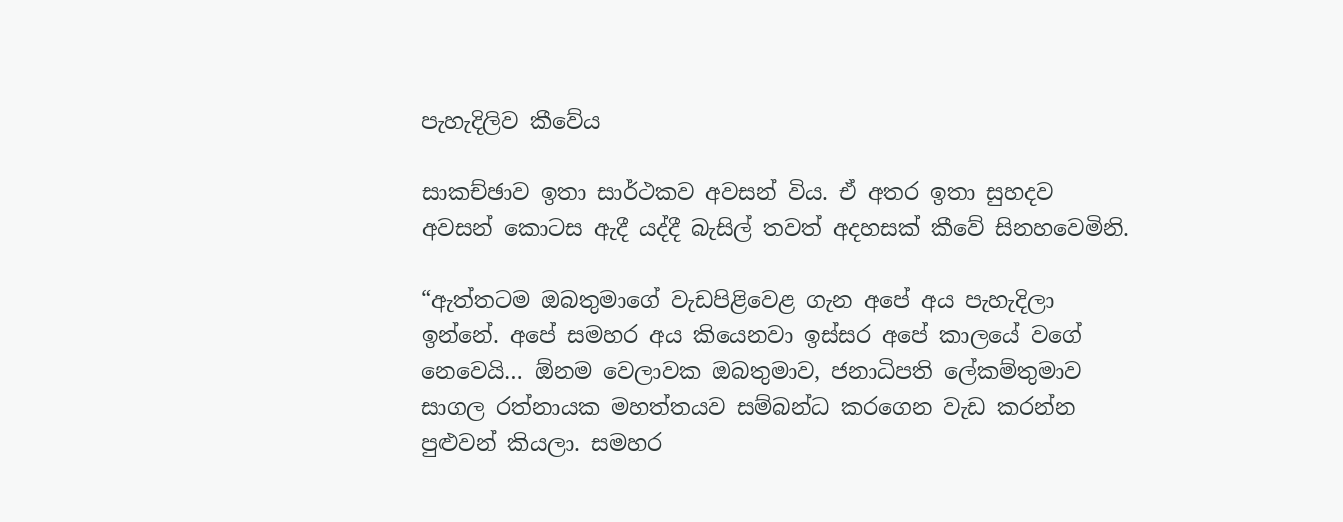පැහැදිලිව කීවේය

සාකච්ඡාව ඉතා සාර්ථකව අවසන් විය. ඒ අතර ඉතා සුහදව අවසන් කොටස ඇදී යද්දී බැසිල් තවත් අදහසක් කීවේ සිනහවෙමිනි.

“ඇත්තටම ඔබතුමාගේ වැඩපිළිවෙළ ගැන අපේ අය පැහැදිලා ඉන්නේ. අපේ සමහර අය කියෙනවා ඉස්සර අපේ කාලයේ වගේ නෙවෙයි… ඕනම වෙලාවක ඔබතුමාව, ජනාධිපති ලේකම්තුමාව සාගල රත්නායක මහත්තයව සම්බන්ධ කරගෙන වැඩ කරන්න පුළුවන් කියලා. සමහර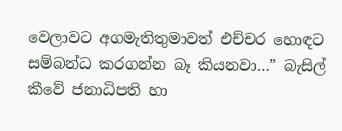වෙලාවට අගමැතිතුමාවත් එච්චර හොඳට සම්බන්ධ කරගන්න බෑ කියනවා…” බැසිල් කීවේ ජනාධිපති හා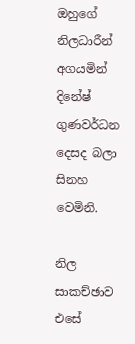ඔහුගේ නිලධාරීන් අගයමින් දිනේෂ් ගුණවර්ධන දෙසද බලා සිනහ වෙමිනි.

නිල සාකච්ඡාව එසේ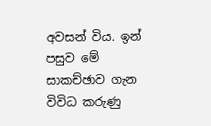අවසන් විය. ඉන් පසුව මේ සාකච්ඡාව ගැන විවිධ කරුණු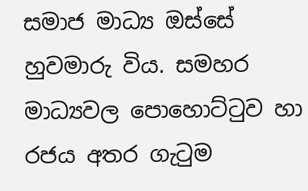සමාජ මාධ්‍ය ඔස්සේ හුවමාරු විය. සමහර මාධ්‍යවල පොහොට්ටුව හා රජය අතර ගැටුම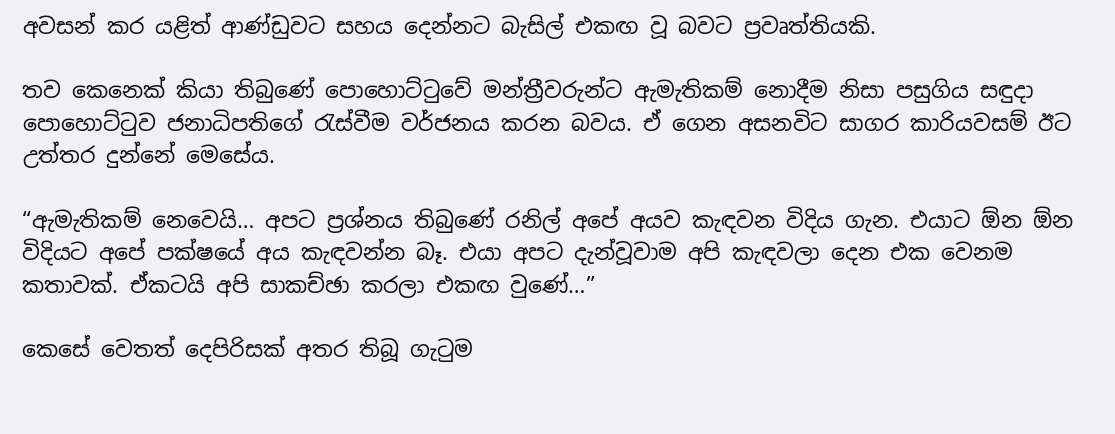අවසන් කර යළිත් ආණ්ඩුවට සහය දෙන්නට බැසිල් එකඟ වූ බවට ප්‍රවෘත්තියකි.

තව කෙනෙක් කියා තිබුණේ පොහොට්ටුවේ මන්ත්‍රීවරුන්ට ඇමැතිකම් නොදීම නිසා පසුගිය සඳුදා පොහොට්ටුව ජනාධිපතිගේ රැස්වීම වර්ජනය කරන බවය. ඒ ගෙන අසනවිට සාගර කාරියවසම් ඊට උත්තර දුන්නේ මෙසේය.

“ඇමැතිකම් නෙවෙයි… අපට ප්‍රශ්නය තිබුණේ රනිල් අපේ අයව කැඳවන විදිය ගැන. එයාට ඕන ඕන විදියට අපේ පක්ෂයේ අය කැඳවන්න බෑ. එයා අපට දැන්වූවාම අපි කැඳවලා දෙන එක වෙනම කතාවක්. ඒකටයි අපි සාකච්ඡා කරලා එකඟ වුණේ…”

කෙසේ වෙතත් දෙපිරිසක් අතර තිබූ ගැටුම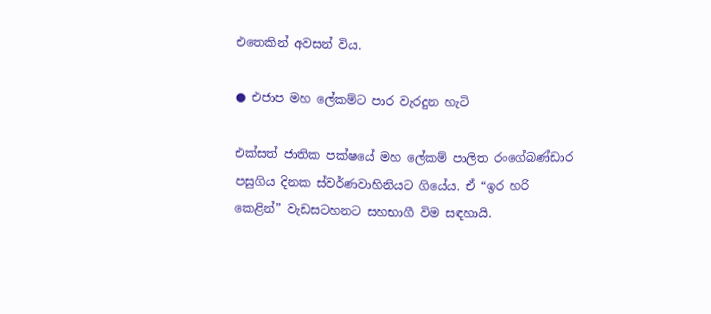එතෙකින් අවසන් විය.

● එජාප මහ ලේකම්ට පාර වැරදුන හැටි

එක්සත් ජාතික පක්ෂයේ මහ ලේකම් පාලිත රංගේබණ්ඩාර පසුගිය දිනක ස්වර්ණවාහිනියට ගියේය. ඒ “ඉර හරි කෙළින්” වැඩසටහනට සහභාගී විම සඳහායි.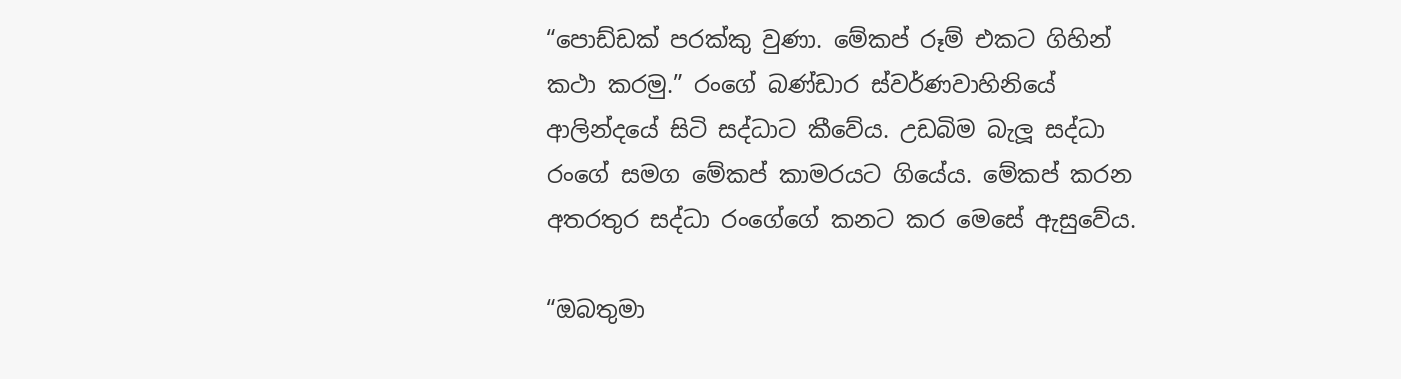“පොඩ්ඩක් පරක්කු වුණා. මේකප් රූම් එකට ගිහින් කථා කරමු.” රංගේ බණ්ඩාර ස්වර්ණවාහිනියේ ආලින්දයේ සිටි සද්ධාට කීවේය. උඩබිම බැලූ සද්ධා රංගේ සමග මේකප් කාමරයට ගියේය. මේකප් කරන අතරතුර සද්ධා රංගේගේ කනට කර මෙසේ ඇසුවේය.

“ඔබතුමා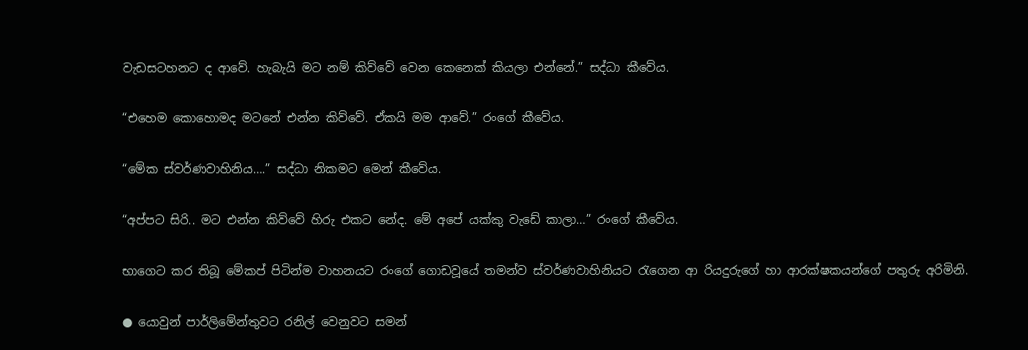වැඩසටහනට ද ආවේ. හැබැයි මට නම් කිව්වේ වෙන කෙනෙක් කියලා එන්නේ.” සද්ධා කීවේය.

“එහෙම කොහොමද මටනේ එන්න කිව්වේ. ඒකයි මම ආවේ.” රංගේ කීවේය.

“මේක ස්වර්ණවාහිනිය….” සද්ධා නිකමට මෙන් කීවේය.

“අප්පට සිරි.. මට එන්න කිව්වේ හිරු එකට නේද. මේ අපේ යක්කු වැඩේ කාලා…” රංගේ කීවේය.

භාගෙට කර තිබූ මේකප් පිටින්ම වාහනයට රංගේ ගොඩවූයේ තමන්ව ස්වර්ණවාහිනියට රැගෙන ආ රියදුරුගේ හා ආරක්ෂකයන්ගේ පතුරු අරිමිනි.

● යොවුන් පාර්ලිමේන්තුවට රනිල් වෙනුවට සමන්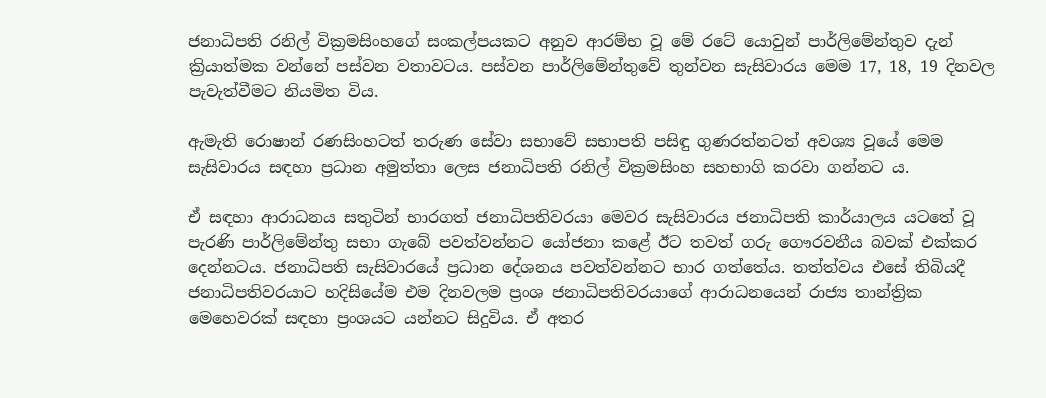ජනාධිපති රනිල් වික්‍රමසිංහගේ සංකල්පයකට අනුව ආරම්භ වූ මේ රටේ යොවුන් පාර්ලිමේන්තුව දැන් ක්‍රියාත්මක වන්නේ පස්වන වතාවටය. පස්වන පාර්ලිමේන්තුවේ තුන්වන සැසිවාරය මෙම 17, 18, 19 දිනවල පැවැත්වීමට නියමිත විය.

ඇමැති රොෂාන් රණසිංහටත් තරුණ සේවා සභාවේ සභාපති පසිඳු ගුණරත්නටත් අවශ්‍ය වූයේ මෙම සැසිවාරය සඳහා ප්‍රධාන අමුත්තා ලෙස ජනාධිපති රනිල් වික්‍රමසිංහ සහභාගි කරවා ගන්නට ය.

ඒ සඳහා ආරාධනය සතුටින් භාරගත් ජනාධිපතිවරයා මෙවර සැසිවාරය ජනාධිපති කාර්යාලය යටතේ වූ පැරණි පාර්ලිමේන්තු සභා ගැබේ පවත්වන්නට යෝජනා කළේ ඊට තවත් ගරු ගෞරවනීය බවක් එක්කර දෙන්නටය. ජනාධිපති සැසිවාරයේ ප්‍රධාන දේශනය පවත්වන්නට භාර ගත්තේය. තත්ත්වය එසේ තිබියදී ජනාධිපතිවරයාට හදිසියේම එම දිනවලම ප්‍රංශ ජනාධිපතිවරයාගේ ආරාධනයෙන් රාජ්‍ය තාන්ත්‍රික මෙහෙවරක් සඳහා ප්‍රංශයට යන්නට සිදුවිය. ඒ අතර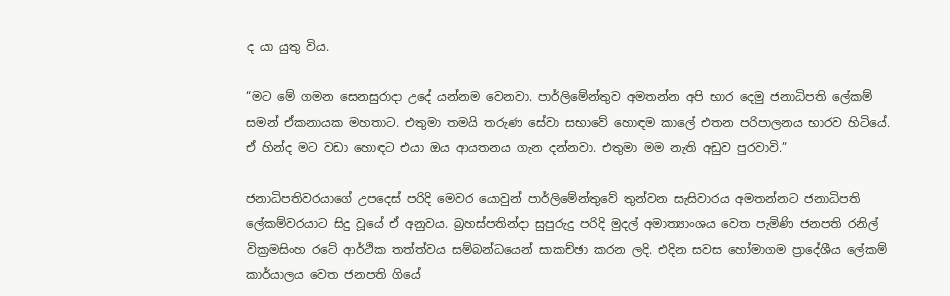ද යා යුතු විය.

“මට මේ ගමන සෙනසුරාදා උදේ යන්නම වෙනවා. පාර්ලිමේන්තුව අමතන්න අපි භාර දෙමු ජනාධිපති ලේකම් සමන් ඒකනායක මහතාට. එතුමා තමයි තරුණ සේවා සභාවේ හොඳම කාලේ එතන පරිපාලනය භාරව හිටියේ. ඒ හින්ද මට වඩා හොඳට එයා ඔය ආයතනය ගැන දන්නවා. එතුමා මම නැති අඩුව පුරවාවි.”

ජනාධිපතිවරයාගේ උපදෙස් පරිදි මෙවර යොවුන් පාර්ලිමේන්තුවේ තුන්වන සැසිවාරය අමතන්නට ජනාධිපති ලේකම්වරයාට සිදු වූයේ ඒ අනුවය. බ්‍රහස්පතින්දා සුපුරුදු පරිදි මුදල් අමාත්‍යාංශය වෙත පැමිණි ජනපති රනිල් වික්‍රමසිංහ රටේ ආර්ථික තත්ත්වය සම්බන්ධයෙන් සාකච්ඡා කරන ලදි. එදින සවස හෝමාගම ප්‍රාදේශීය ලේකම් කාර්යාලය වෙත ජනපති ගියේ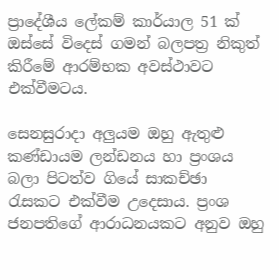ප්‍රාදේශීය ලේකම් කාර්යාල 51 ක් ඔස්සේ විදෙස් ගමන් බලපත්‍ර නිකුත් කිරීමේ ආරම්භක අවස්ථාවට එක්වීමටය.

සෙනසුරාදා අලුයම ඔහු ඇතුළු කණ්ඩායම ලන්ඩනය හා ප්‍රංශය බලා පිටත්ව ගියේ සාකච්ඡා රැසකට එක්වීම උදෙසාය. ප්‍රංශ ජනපතිගේ ආරාධනයකට අනුව ඔහු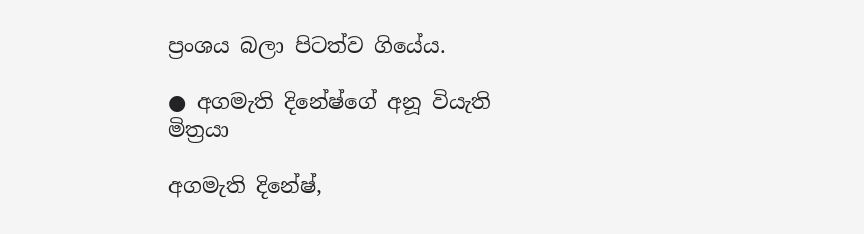ප්‍රංශය බලා පිටත්ව ගියේය.

● අගමැති දිනේෂ්ගේ අනූ වියැති මිත්‍රයා

අගමැති දිනේෂ්,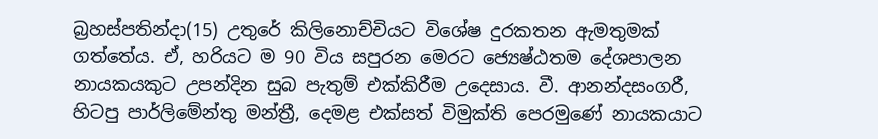බ්‍රහස්පතින්දා(15) උතුරේ කිලිනොච්චියට විශේෂ දුරකතන ඇමතුමක් ගත්තේය. ඒ, හරියට ම 90 විය සපුරන මෙරට ජ්‍යෙෂ්ඨතම දේශපාලන නායකයකුට උපන්දින සුබ පැතුම් එක්කිරීම උදෙසාය. වී. ආනන්දසංගරී, හිටපු පාර්ලිමේන්තු මන්ත්‍රී, දෙමළ එක්සත් විමුක්ති පෙරමුණේ නායකයාට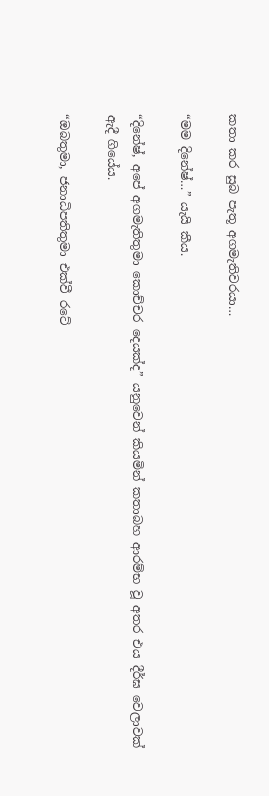කතා කර සුබ පැතූ අගමැතිවරයා…

“මම දිනේෂ්…” යැයි කීය.

“දිනේෂ්, අපේ අගමැතිතුමා කොච්චර දෙයක්ද” යනුවෙන් කියමින් කතාබහ ආරම්භ වූ අතර එය දීර්ඝ වෙලාවක් ඇදී ගියේය.

“ඔබතුමා, ජනාධිපතිතුමා එක්වී රටේ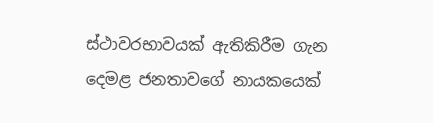ස්ථාවරභාවයක් ඇතිකිරීම ගැන දෙමළ ජනතාවගේ නායකයෙක්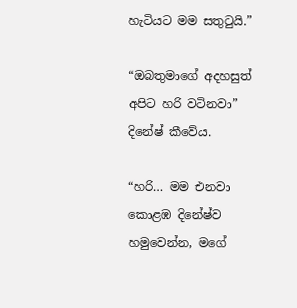හැටියට මම සතුටුයි.”

“ඔබතුමාගේ අදහසුත් අපිට හරි වටිනවා” දිනේෂ් කීවේය.

“හරි… මම එනවා කොළඹ දිනේෂ්ව හමුවෙන්න, මගේ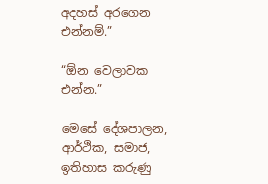අදහස් අරගෙන එන්නම්.”

“ඕන වෙලාවක එන්න.”

මෙසේ දේශපාලන, ආර්ථික, සමාජ, ඉතිහාස කරුණු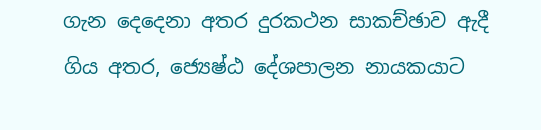ගැන දෙදෙනා අතර දුරකථන සාකච්ඡාව ඇදී ගිය අතර, ජ්‍යෙෂ්ඨ දේශපාලන නායකයාට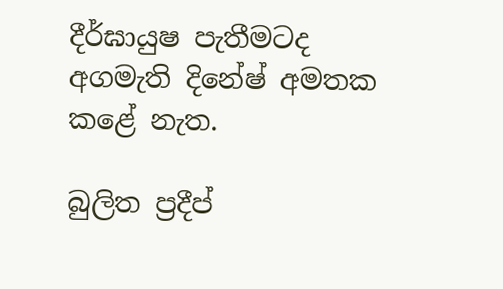දීර්ඝායුෂ පැතීමටද අගමැති දිනේෂ් අමතක කළේ නැත.

බුලිත ප්‍රදීප්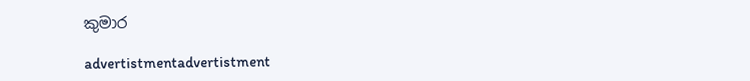කුමාර

advertistmentadvertistment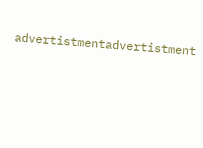advertistmentadvertistment